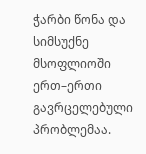ჭარბი წონა და სიმსუქნე მსოფლიოში ერთ–ერთი გავრცელებული პრობლემაა.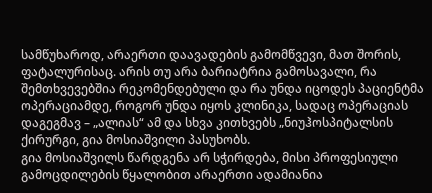სამწუხაროდ, არაერთი დაავადების გამომწვევი, მათ შორის, ფატალურისაც. არის თუ არა ბარიატრია გამოსავალი, რა შემთხვევებშია რეკომენდებული და რა უნდა იცოდეს პაციენტმა ოპერაციამდე, როგორ უნდა იყოს კლინიკა, სადაც ოპერაციას დაგეგმავ – „ალიას“ ამ და სხვა კითხვებს „ნიუჰოსპიტალსის ქირურგი, გია მოსიაშვილი პასუხობს.
გია მოსიაშვილს წარდგენა არ სჭირდება, მისი პროფესიული გამოცდილების წყალობით არაერთი ადამიანია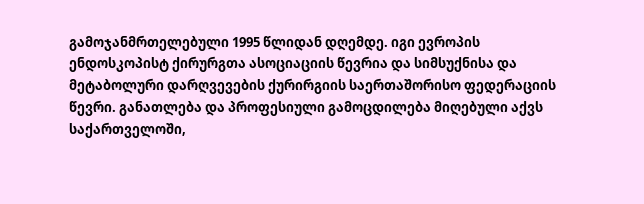გამოჯანმრთელებული 1995 წლიდან დღემდე. იგი ევროპის ენდოსკოპისტ ქირურგთა ასოციაციის წევრია და სიმსუქნისა და მეტაბოლური დარღვევების ქურირგიის საერთაშორისო ფედერაციის წევრი. განათლება და პროფესიული გამოცდილება მიღებული აქვს საქართველოში,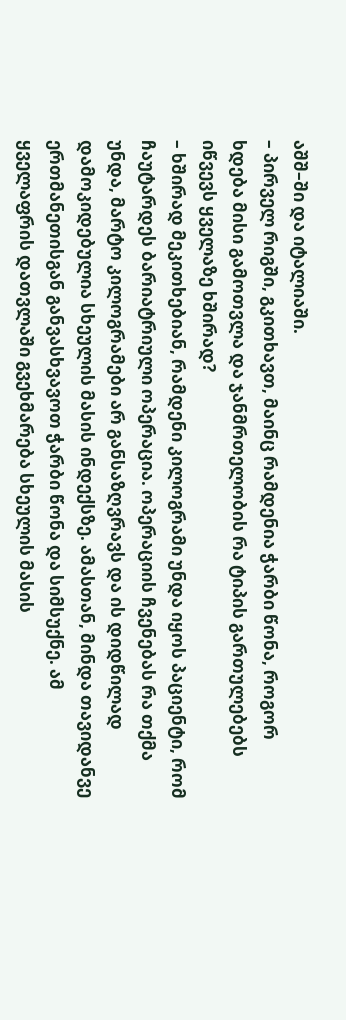აშშ–ში და იტალიაში.
– პირველ რიგში, გკითხავთ, მაინც რამდენია ჭარბი წონა, როგორ ხდება მისი გამოთვლა და ჯანმრთელობის რა ტიპის გართულებებს იწვევს ყველაზე ხშირად?
– ხშირად მეკითხებიან, რამდენი კილოგრამი უნდა იყოს პაციენტი, რომ ჩაუტარდეს ბარიატრიული ოპერაცია. ოპერაციის ჩვენებას რა თქმა უნდა, მარტო კილოგრამები არ განსაზღვრავს და ის დიდწილად დამოკიდებულია სხეულის მასის ინდექსზე. ამასთან, მინდა თავიდანვე ერთმანეთისგან განვასხვავოთ ჭარბი წონა და სიმსუქნე. ამ ყველაფრის დათვლაში გვეხმარება სხეულის მასის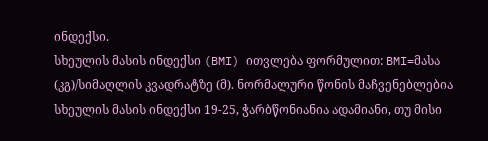ინდექსი.
სხეულის მასის ინდექსი (BMI) ითვლება ფორმულით: BMI=მასა (კგ)/სიმაღლის კვადრატზე (მ). ნორმალური წონის მაჩვენებლებია სხეულის მასის ინდექსი 19-25, ჭარბწონიანია ადამიანი, თუ მისი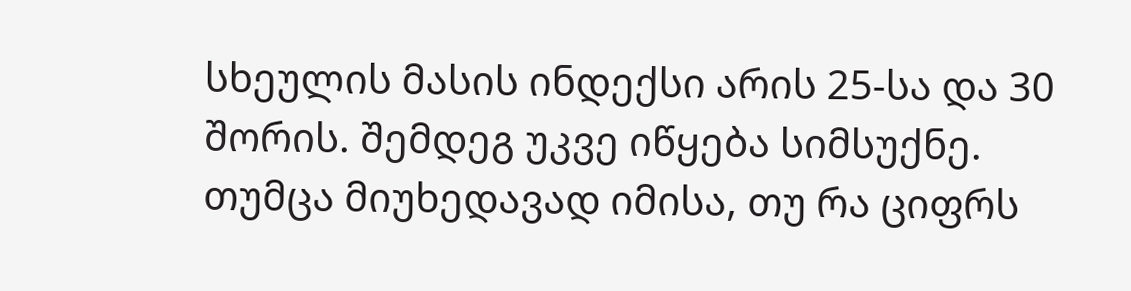სხეულის მასის ინდექსი არის 25-სა და 30 შორის. შემდეგ უკვე იწყება სიმსუქნე.
თუმცა მიუხედავად იმისა, თუ რა ციფრს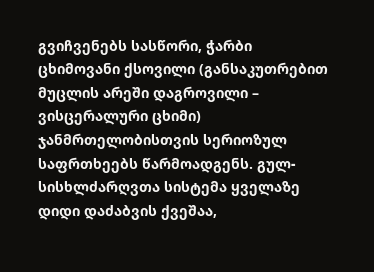გვიჩვენებს სასწორი, ჭარბი ცხიმოვანი ქსოვილი (განსაკუთრებით მუცლის არეში დაგროვილი – ვისცერალური ცხიმი) ჯანმრთელობისთვის სერიოზულ საფრთხეებს წარმოადგენს. გულ-სისხლძარღვთა სისტემა ყველაზე დიდი დაძაბვის ქვეშაა,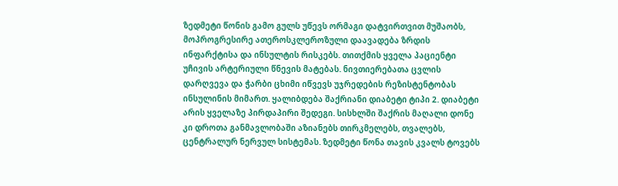ზედმეტი წონის გამო გულს უწევს ორმაგი დატვირთვით მუშაობს, მოპროგრესირე ათეროსკლეროზული დაავადება ზრდის ინფარქტისა და ინსულტის რისკებს. თითქმის ყველა პაციენტი უჩივის არტერიული წნევის მატებას. ნივთიერებათა ცვლის დარღვევა და ჭარბი ცხიმი იწვევს უჯრედების რეზისტენტობას ინსულინის მიმართ. ყალიბდება შაქრიანი დიაბეტი ტიპი 2. დიაბეტი არის ყველაზე პირდაპირი შედეგი. სისხლში შაქრის მაღალი დონე კი დროთა განმავლობაში აზიანებს თირკმელებს, თვალებს, ცენტრალურ ნერვულ სისტემას. ზედმეტი წონა თავის კვალს ტოვებს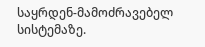საყრდენ-მამოძრავებელ სისტემაზე.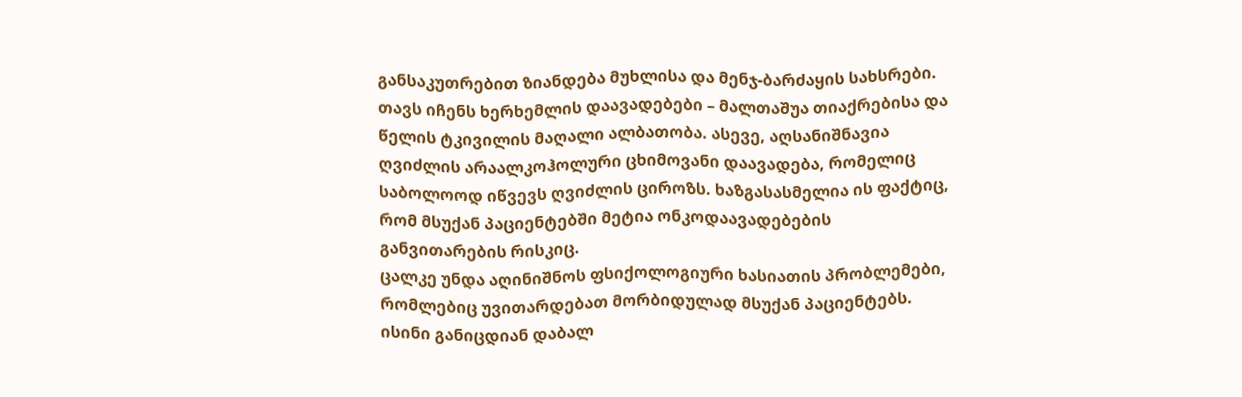განსაკუთრებით ზიანდება მუხლისა და მენჯ-ბარძაყის სახსრები. თავს იჩენს ხერხემლის დაავადებები – მალთაშუა თიაქრებისა და წელის ტკივილის მაღალი ალბათობა. ასევე, აღსანიშნავია ღვიძლის არაალკოჰოლური ცხიმოვანი დაავადება, რომელიც საბოლოოდ იწვევს ღვიძლის ციროზს. ხაზგასასმელია ის ფაქტიც, რომ მსუქან პაციენტებში მეტია ონკოდაავადებების განვითარების რისკიც.
ცალკე უნდა აღინიშნოს ფსიქოლოგიური ხასიათის პრობლემები, რომლებიც უვითარდებათ მორბიდულად მსუქან პაციენტებს. ისინი განიცდიან დაბალ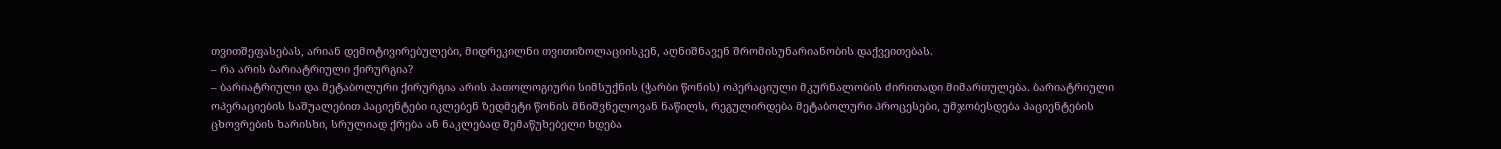თვითშეფასებას, არიან დემოტივირებულები, მიდრეკილნი თვითიზოლაციისკენ, აღნიშნავენ შრომისუნარიანობის დაქვეითებას.
– რა არის ბარიატრიული ქირურგია?
– ბარიატრიული და მეტაბოლური ქირურგია არის პათოლოგიური სიმსუქნის (ჭარბი წონის) ოპერაციული მკურნალობის ძირითადი მიმართულება. ბარიატრიული ოპერაციების საშუალებით პაციენტები იკლებენ ზედმეტი წონის მნიშვნელოვან ნაწილს, რეგულირდება მეტაბოლური პროცესები, უმჯობესდება პაციენტების ცხოვრების ხარისხი, სრულიად ქრება ან ნაკლებად შემაწუხებელი ხდება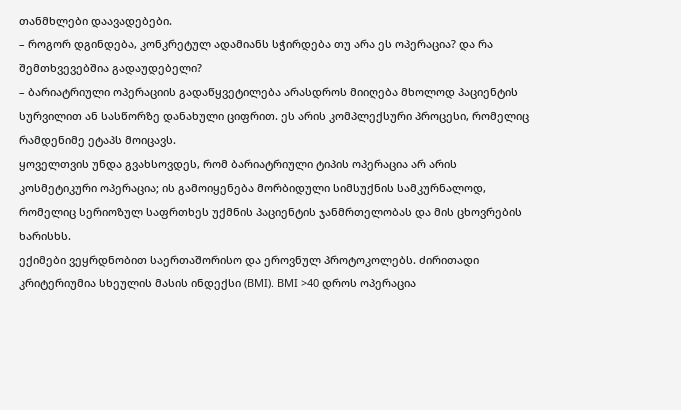თანმხლები დაავადებები.
– როგორ დგინდება, კონკრეტულ ადამიანს სჭირდება თუ არა ეს ოპერაცია? და რა შემთხვევებშია გადაუდებელი?
– ბარიატრიული ოპერაციის გადაწყვეტილება არასდროს მიიღება მხოლოდ პაციენტის სურვილით ან სასწორზე დანახული ციფრით. ეს არის კომპლექსური პროცესი, რომელიც რამდენიმე ეტაპს მოიცავს.
ყოველთვის უნდა გვახსოვდეს, რომ ბარიატრიული ტიპის ოპერაცია არ არის კოსმეტიკური ოპერაცია; ის გამოიყენება მორბიდული სიმსუქნის სამკურნალოდ, რომელიც სერიოზულ საფრთხეს უქმნის პაციენტის ჯანმრთელობას და მის ცხოვრების ხარისხს.
ექიმები ვეყრდნობით საერთაშორისო და ეროვნულ პროტოკოლებს. ძირითადი კრიტერიუმია სხეულის მასის ინდექსი (BMI). BMI >40 დროს ოპერაცია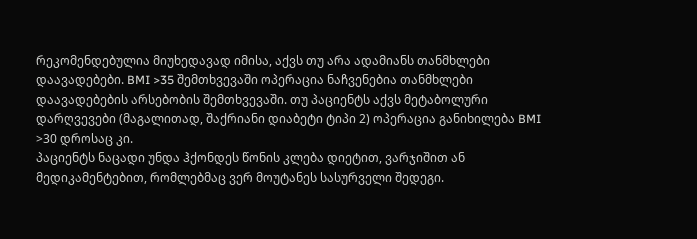რეკომენდებულია მიუხედავად იმისა, აქვს თუ არა ადამიანს თანმხლები დაავადებები. BMI >35 შემთხვევაში ოპერაცია ნაჩვენებია თანმხლები დაავადებების არსებობის შემთხვევაში. თუ პაციენტს აქვს მეტაბოლური დარღვევები (მაგალითად, შაქრიანი დიაბეტი ტიპი 2) ოპერაცია განიხილება BMI >30 დროსაც კი.
პაციენტს ნაცადი უნდა ჰქონდეს წონის კლება დიეტით, ვარჯიშით ან მედიკამენტებით, რომლებმაც ვერ მოუტანეს სასურველი შედეგი.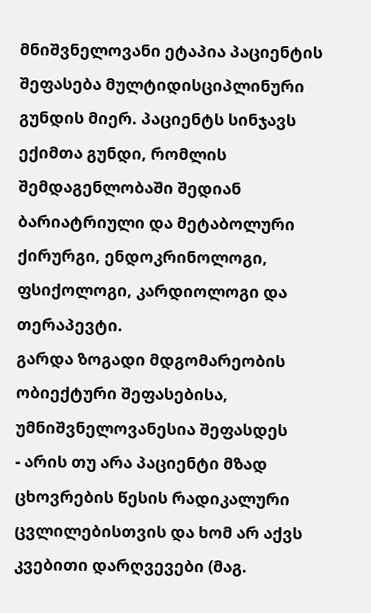მნიშვნელოვანი ეტაპია პაციენტის შეფასება მულტიდისციპლინური გუნდის მიერ. პაციენტს სინჯავს ექიმთა გუნდი, რომლის შემდაგენლობაში შედიან ბარიატრიული და მეტაბოლური ქირურგი, ენდოკრინოლოგი, ფსიქოლოგი, კარდიოლოგი და თერაპევტი.
გარდა ზოგადი მდგომარეობის ობიექტური შეფასებისა, უმნიშვნელოვანესია შეფასდეს
- არის თუ არა პაციენტი მზად ცხოვრების წესის რადიკალური ცვლილებისთვის და ხომ არ აქვს კვებითი დარღვევები (მაგ.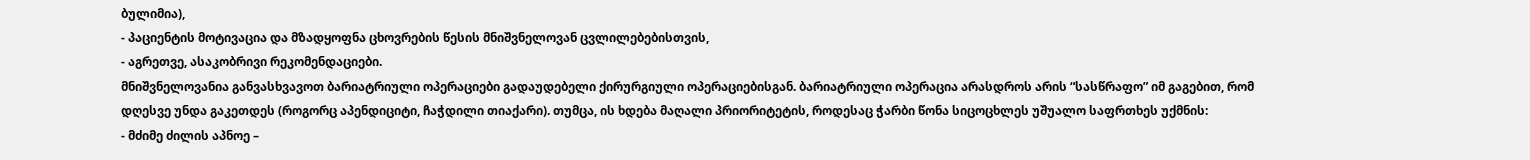ბულიმია),
- პაციენტის მოტივაცია და მზადყოფნა ცხოვრების წესის მნიშვნელოვან ცვლილებებისთვის,
- აგრეთვე, ასაკობრივი რეკომენდაციები.
მნიშვნელოვანია განვასხვავოთ ბარიატრიული ოპერაციები გადაუდებელი ქირურგიული ოპერაციებისგან. ბარიატრიული ოპერაცია არასდროს არის “სასწრაფო” იმ გაგებით, რომ დღესვე უნდა გაკეთდეს (როგორც აპენდიციტი, ჩაჭდილი თიაქარი). თუმცა, ის ხდება მაღალი პრიორიტეტის, როდესაც ჭარბი წონა სიცოცხლეს უშუალო საფრთხეს უქმნის:
- მძიმე ძილის აპნოე –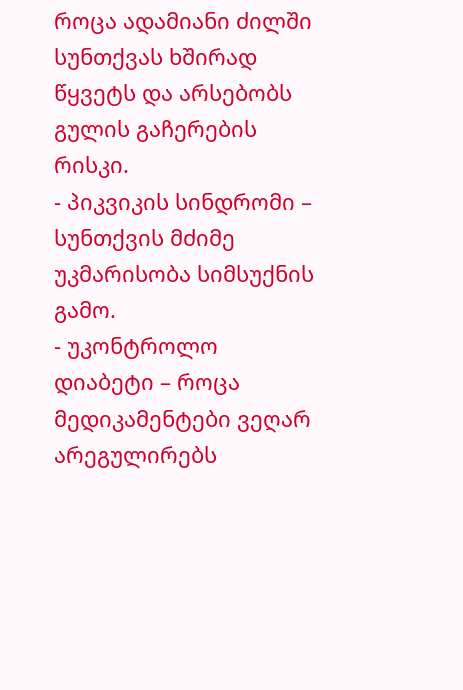როცა ადამიანი ძილში სუნთქვას ხშირად წყვეტს და არსებობს გულის გაჩერების რისკი.
- პიკვიკის სინდრომი – სუნთქვის მძიმე უკმარისობა სიმსუქნის გამო.
- უკონტროლო დიაბეტი – როცა მედიკამენტები ვეღარ არეგულირებს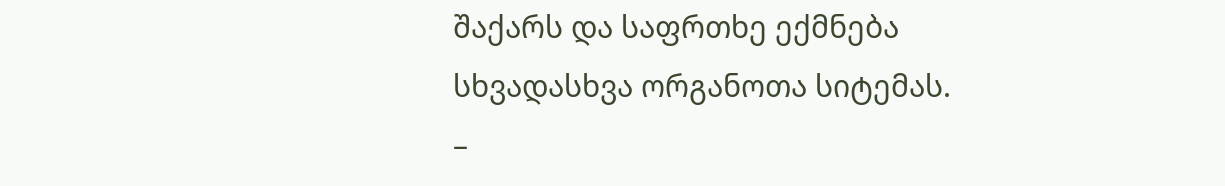შაქარს და საფრთხე ექმნება სხვადასხვა ორგანოთა სიტემას.
–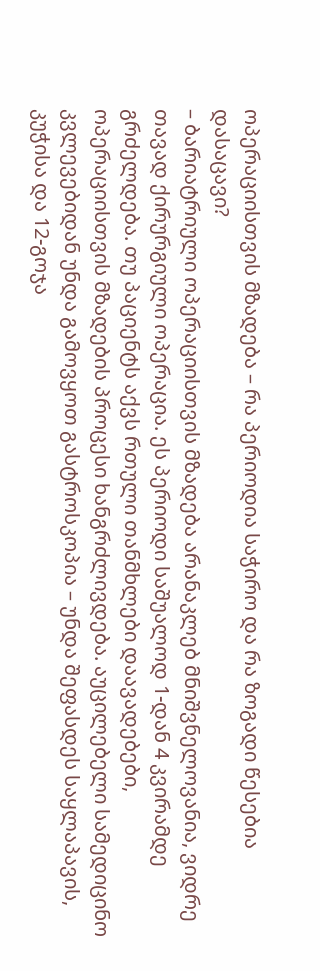ოპერაციისთვის მზადება – რა პერიოდია საჭირო და რა ზოგადი წესებია დასაცავი?
– ბარიატრიული ოპერაციისთვის მზადება არანაკლებ მნიშვნელოვანია, ვიდრე თავად ქირურგიული ოპერაცია. ეს პერიოდი საშუალოდ 1-დან 4 კვირამდე გრძელდება. თუ პაციენტს აქვს რთული თანმხლები დაავადებები, ოპერაციისთვის მზადების პროცესი ხანგრძლივდება. აუცილებელი სამედიცინო კვლევებიდან უნდა გამოვყოთ გასტროსკოპია – უნდა შეფასდეს საყლაპავის, კუჭისა და 12-გოჯა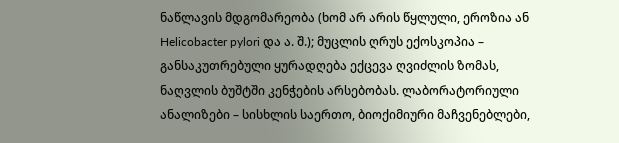ნაწლავის მდგომარეობა (ხომ არ არის წყლული, ეროზია ან Helicobacter pylori და ა. შ.); მუცლის ღრუს ექოსკოპია – განსაკუთრებული ყურადღება ექცევა ღვიძლის ზომას, ნაღვლის ბუშტში კენჭების არსებობას. ლაბორატორიული ანალიზები – სისხლის საერთო, ბიოქიმიური მაჩვენებლები,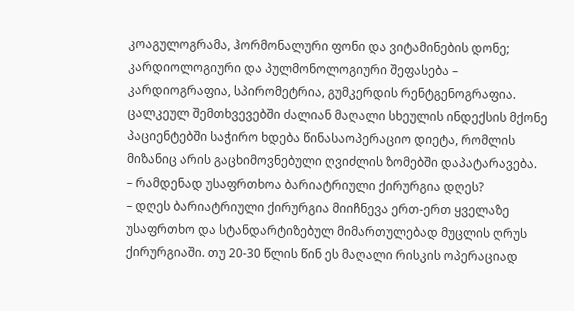კოაგულოგრამა, ჰორმონალური ფონი და ვიტამინების დონე; კარდიოლოგიური და პულმონოლოგიური შეფასება – კარდიოგრაფია, სპირომეტრია, გუმკერდის რენტგენოგრაფია. ცალკეულ შემთხვევებში ძალიან მაღალი სხეულის ინდექსის მქონე პაციენტებში საჭირო ხდება წინასაოპერაციო დიეტა, რომლის მიზანიც არის გაცხიმოვნებული ღვიძლის ზომებში დაპატარავება.
– რამდენად უსაფრთხოა ბარიატრიული ქირურგია დღეს?
– დღეს ბარიატრიული ქირურგია მიიჩნევა ერთ-ერთ ყველაზე უსაფრთხო და სტანდარტიზებულ მიმართულებად მუცლის ღრუს ქირურგიაში. თუ 20-30 წლის წინ ეს მაღალი რისკის ოპერაციად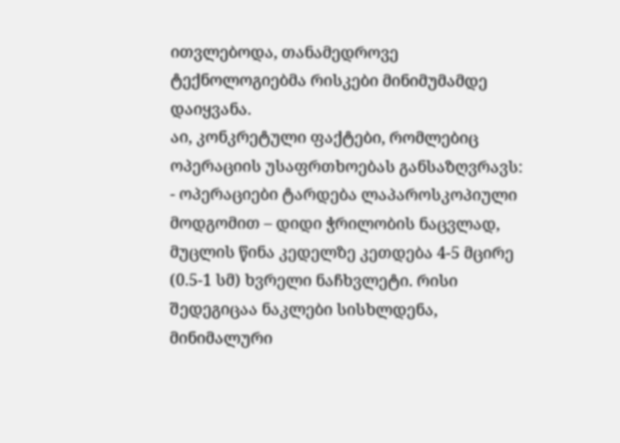ითვლებოდა, თანამედროვე ტექნოლოგიებმა რისკები მინიმუმამდე დაიყვანა.
აი, კონკრეტული ფაქტები, რომლებიც ოპერაციის უსაფრთხოებას განსაზღვრავს:
- ოპერაციები ტარდება ლაპაროსკოპიული მოდგომით – დიდი ჭრილობის ნაცვლად, მუცლის წინა კედელზე კეთდება 4-5 მცირე (0.5-1 სმ) ხვრელი ნაჩხვლეტი. რისი შედეგიცაა ნაკლები სისხლდენა, მინიმალური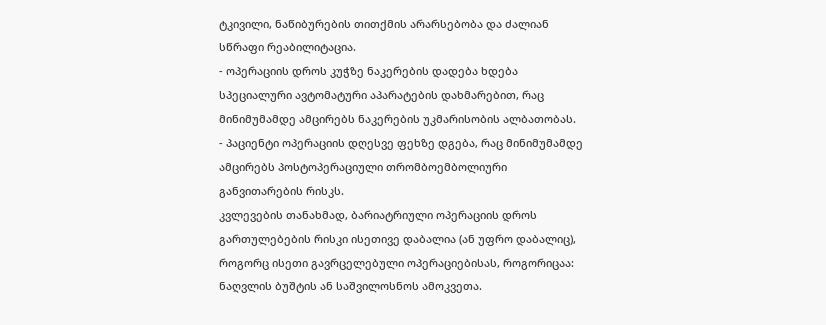ტკივილი, ნაწიბურების თითქმის არარსებობა და ძალიან სწრაფი რეაბილიტაცია.
- ოპერაციის დროს კუჭზე ნაკერების დადება ხდება სპეციალური ავტომატური აპარატების დახმარებით, რაც მინიმუმამდე ამცირებს ნაკერების უკმარისობის ალბათობას.
- პაციენტი ოპერაციის დღესვე ფეხზე დგება, რაც მინიმუმამდე ამცირებს პოსტოპერაციული თრომბოემბოლიური განვითარების რისკს.
კვლევების თანახმად, ბარიატრიული ოპერაციის დროს გართულებების რისკი ისეთივე დაბალია (ან უფრო დაბალიც), როგორც ისეთი გავრცელებული ოპერაციებისას, როგორიცაა: ნაღვლის ბუშტის ან საშვილოსნოს ამოკვეთა.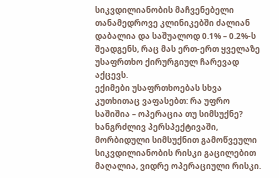სიკვდილიანობის მაჩვენებელი თანამედროვე კლინიკებში ძალიან დაბალია და საშუალოდ 0.1% – 0.2%-ს შეადგენს, რაც მას ერთ-ერთ ყველაზე უსაფრთხო ქირურგიულ ჩარევად აქცევს.
ექიმები უსაფრთხოებას სხვა კუთხითაც ვაფასებთ: რა უფრო საშიშია – ოპერაცია თუ სიმსუქნე? ხანგრძლივ პერსპექტივაში, მორბიდული სიმსუქნით გამოწვეული სიკვდილიანობის რისკი გაცილებით მაღალია, ვიდრე ოპერაციული რისკი.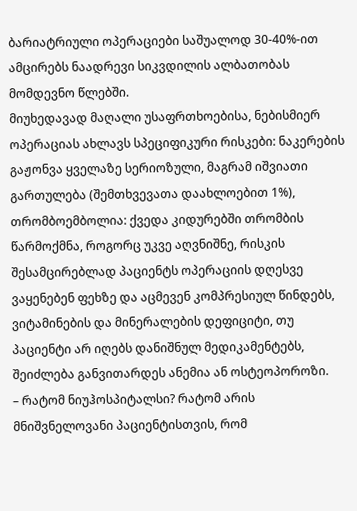ბარიატრიული ოპერაციები საშუალოდ 30-40%-ით ამცირებს ნაადრევი სიკვდილის ალბათობას მომდევნო წლებში.
მიუხედავად მაღალი უსაფრთხოებისა, ნებისმიერ ოპერაციას ახლავს სპეციფიკური რისკები: ნაკერების გაჟონვა ყველაზე სერიოზული, მაგრამ იშვიათი გართულება (შემთხვევათა დაახლოებით 1%), თრომბოემბოლია: ქვედა კიდურებში თრომბის წარმოქმნა, როგორც უკვე აღვნიშნე, რისკის შესამცირებლად პაციენტს ოპერაციის დღესვე ვაყენებენ ფეხზე და აცმევენ კომპრესიულ წინდებს, ვიტამინების და მინერალების დეფიციტი, თუ პაციენტი არ იღებს დანიშნულ მედიკამენტებს, შეიძლება განვითარდეს ანემია ან ოსტეოპოროზი.
– რატომ ნიუჰოსპიტალსი? რატომ არის მნიშვნელოვანი პაციენტისთვის, რომ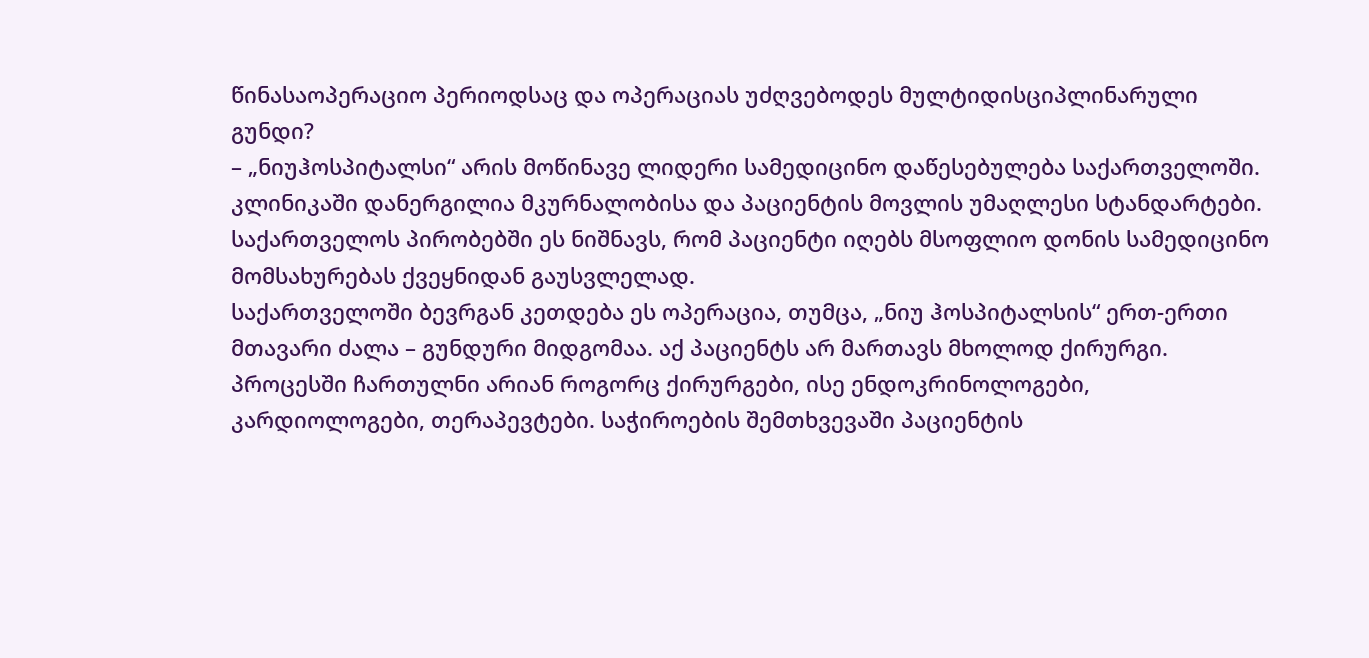წინასაოპერაციო პერიოდსაც და ოპერაციას უძღვებოდეს მულტიდისციპლინარული გუნდი?
– „ნიუჰოსპიტალსი“ არის მოწინავე ლიდერი სამედიცინო დაწესებულება საქართველოში. კლინიკაში დანერგილია მკურნალობისა და პაციენტის მოვლის უმაღლესი სტანდარტები. საქართველოს პირობებში ეს ნიშნავს, რომ პაციენტი იღებს მსოფლიო დონის სამედიცინო მომსახურებას ქვეყნიდან გაუსვლელად.
საქართველოში ბევრგან კეთდება ეს ოპერაცია, თუმცა, „ნიუ ჰოსპიტალსის“ ერთ-ერთი მთავარი ძალა – გუნდური მიდგომაა. აქ პაციენტს არ მართავს მხოლოდ ქირურგი. პროცესში ჩართულნი არიან როგორც ქირურგები, ისე ენდოკრინოლოგები, კარდიოლოგები, თერაპევტები. საჭიროების შემთხვევაში პაციენტის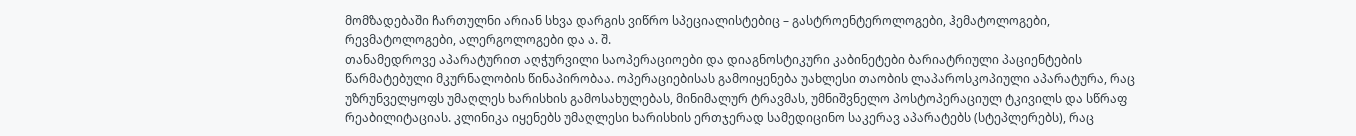მომზადებაში ჩართულნი არიან სხვა დარგის ვიწრო სპეციალისტებიც – გასტროენტეროლოგები, ჰემატოლოგები, რევმატოლოგები, ალერგოლოგები და ა. შ.
თანამედროვე აპარატურით აღჭურვილი საოპერაციოები და დიაგნოსტიკური კაბინეტები ბარიატრიული პაციენტების წარმატებული მკურნალობის წინაპირობაა. ოპერაციებისას გამოიყენება უახლესი თაობის ლაპაროსკოპიული აპარატურა, რაც უზრუნველყოფს უმაღლეს ხარისხის გამოსახულებას, მინიმალურ ტრავმას, უმნიშვნელო პოსტოპერაციულ ტკივილს და სწრაფ რეაბილიტაციას. კლინიკა იყენებს უმაღლესი ხარისხის ერთჯერად სამედიცინო საკერავ აპარატებს (სტეპლერებს), რაც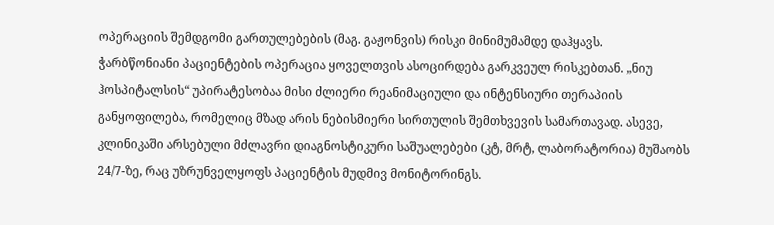ოპერაციის შემდგომი გართულებების (მაგ. გაჟონვის) რისკი მინიმუმამდე დაჰყავს.
ჭარბწონიანი პაციენტების ოპერაცია ყოველთვის ასოცირდება გარკვეულ რისკებთან. „ნიუ ჰოსპიტალსის“ უპირატესობაა მისი ძლიერი რეანიმაციული და ინტენსიური თერაპიის განყოფილება, რომელიც მზად არის ნებისმიერი სირთულის შემთხვევის სამართავად. ასევე, კლინიკაში არსებული მძლავრი დიაგნოსტიკური საშუალებები (კტ, მრტ, ლაბორატორია) მუშაობს 24/7-ზე, რაც უზრუნველყოფს პაციენტის მუდმივ მონიტორინგს.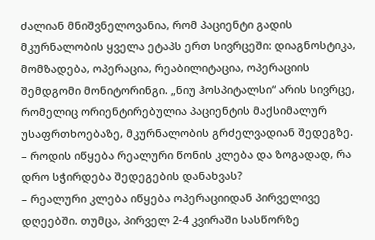ძალიან მნიშვნელოვანია, რომ პაციენტი გადის მკურნალობის ყველა ეტაპს ერთ სივრცეში: დიაგნოსტიკა, მომზადება, ოპერაცია, რეაბილიტაცია, ოპერაციის შემდგომი მონიტორინგი. „ნიუ ჰოსპიტალსი“ არის სივრცე, რომელიც ორიენტირებულია პაციენტის მაქსიმალურ უსაფრთხოებაზე, მკურნალობის გრძელვადიან შედეგზე.
– როდის იწყება რეალური წონის კლება და ზოგადად, რა დრო სჭირდება შედეგების დანახვას?
– რეალური კლება იწყება ოპერაციიდან პირველივე დღეებში. თუმცა, პირველ 2-4 კვირაში სასწორზე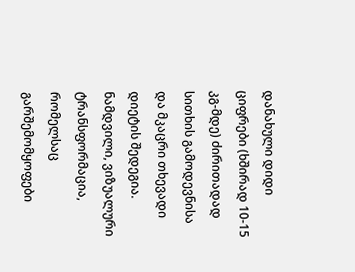დანახული დიდი ციფრები (ხშირად 10-15 კგ-მდე) ძირითადად სითხის გამოდევნისა და მკაცრი თხევადი დიეტის შედეგია. ნამდვილი, ვიზუალური ტრანსფორმაცია, რომელსაც გარშემომყოფები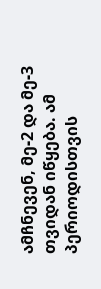ამჩნევენ, მე-2 და მე-3 თვიდან იწყება. ამ პერიოდისთვის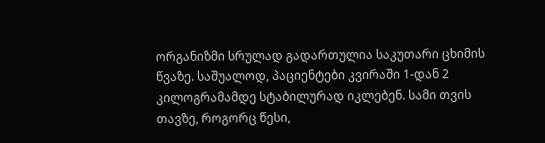ორგანიზმი სრულად გადართულია საკუთარი ცხიმის წვაზე. საშუალოდ, პაციენტები კვირაში 1-დან 2 კილოგრამამდე სტაბილურად იკლებენ. სამი თვის თავზე, როგორც წესი,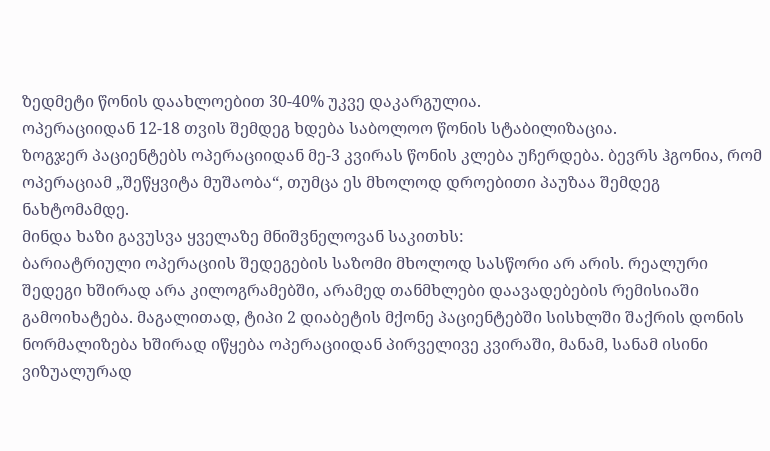ზედმეტი წონის დაახლოებით 30-40% უკვე დაკარგულია.
ოპერაციიდან 12-18 თვის შემდეგ ხდება საბოლოო წონის სტაბილიზაცია.
ზოგჯერ პაციენტებს ოპერაციიდან მე-3 კვირას წონის კლება უჩერდება. ბევრს ჰგონია, რომ ოპერაციამ „შეწყვიტა მუშაობა“, თუმცა ეს მხოლოდ დროებითი პაუზაა შემდეგ ნახტომამდე.
მინდა ხაზი გავუსვა ყველაზე მნიშვნელოვან საკითხს:
ბარიატრიული ოპერაციის შედეგების საზომი მხოლოდ სასწორი არ არის. რეალური შედეგი ხშირად არა კილოგრამებში, არამედ თანმხლები დაავადებების რემისიაში გამოიხატება. მაგალითად, ტიპი 2 დიაბეტის მქონე პაციენტებში სისხლში შაქრის დონის ნორმალიზება ხშირად იწყება ოპერაციიდან პირველივე კვირაში, მანამ, სანამ ისინი ვიზუალურად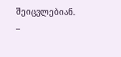შეიცვლებიან.
–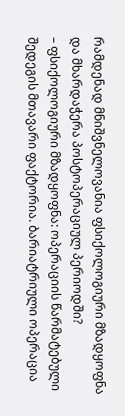რამდენად მნიშვნელოვანია ფსიქოლოგიური მზადყოფნა და მხარდაჭერა პოსტოპერაციულ პერიოდში?
– ფსიქოლოგიური მზადყოფნა: ოპერაციის წარმატებული შედეგის მთავარი ფაქტორია. ბარიატრიული ოპერაცია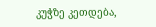კუჭზე კეთდება,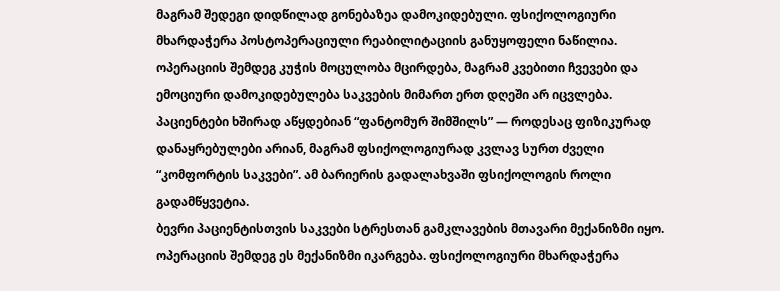მაგრამ შედეგი დიდწილად გონებაზეა დამოკიდებული. ფსიქოლოგიური მხარდაჭერა პოსტოპერაციული რეაბილიტაციის განუყოფელი ნაწილია. ოპერაციის შემდეგ კუჭის მოცულობა მცირდება, მაგრამ კვებითი ჩვევები და ემოციური დამოკიდებულება საკვების მიმართ ერთ დღეში არ იცვლება. პაციენტები ხშირად აწყდებიან “ფანტომურ შიმშილს” — როდესაც ფიზიკურად დანაყრებულები არიან, მაგრამ ფსიქოლოგიურად კვლავ სურთ ძველი “კომფორტის საკვები”. ამ ბარიერის გადალახვაში ფსიქოლოგის როლი გადამწყვეტია.
ბევრი პაციენტისთვის საკვები სტრესთან გამკლავების მთავარი მექანიზმი იყო. ოპერაციის შემდეგ ეს მექანიზმი იკარგება. ფსიქოლოგიური მხარდაჭერა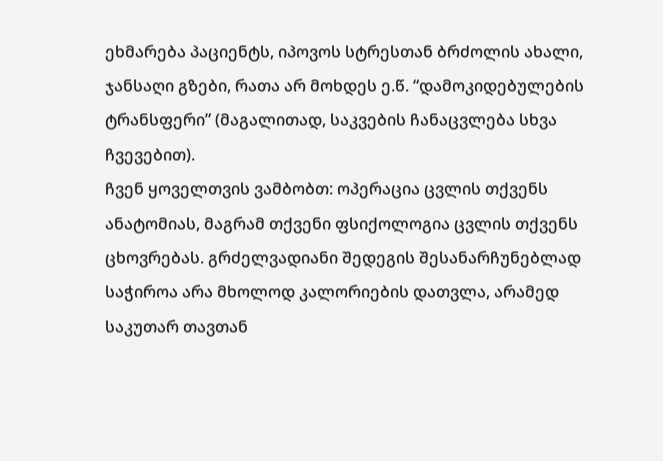ეხმარება პაციენტს, იპოვოს სტრესთან ბრძოლის ახალი, ჯანსაღი გზები, რათა არ მოხდეს ე.წ. “დამოკიდებულების ტრანსფერი” (მაგალითად, საკვების ჩანაცვლება სხვა ჩვევებით).
ჩვენ ყოველთვის ვამბობთ: ოპერაცია ცვლის თქვენს ანატომიას, მაგრამ თქვენი ფსიქოლოგია ცვლის თქვენს ცხოვრებას. გრძელვადიანი შედეგის შესანარჩუნებლად საჭიროა არა მხოლოდ კალორიების დათვლა, არამედ საკუთარ თავთან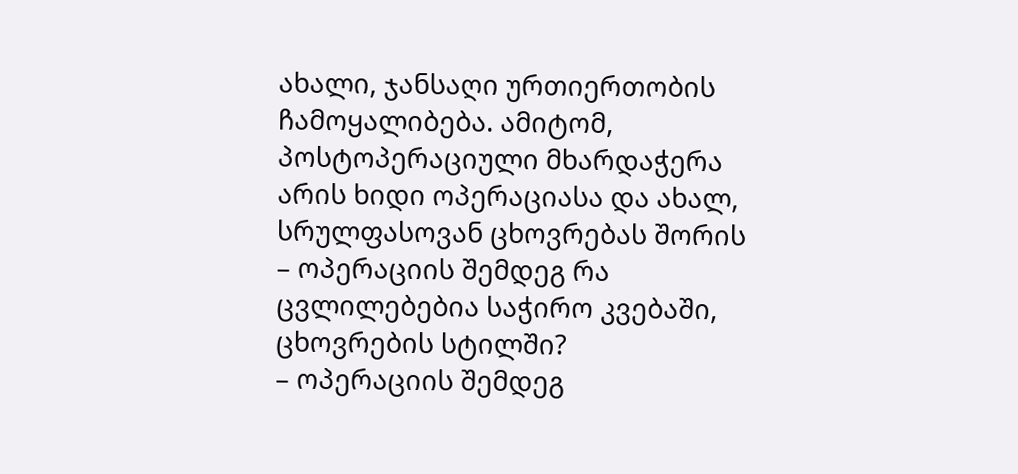ახალი, ჯანსაღი ურთიერთობის ჩამოყალიბება. ამიტომ, პოსტოპერაციული მხარდაჭერა არის ხიდი ოპერაციასა და ახალ, სრულფასოვან ცხოვრებას შორის
– ოპერაციის შემდეგ რა ცვლილებებია საჭირო კვებაში, ცხოვრების სტილში?
– ოპერაციის შემდეგ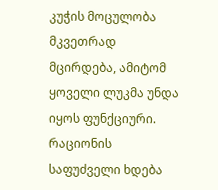კუჭის მოცულობა მკვეთრად მცირდება, ამიტომ ყოველი ლუკმა უნდა იყოს ფუნქციური. რაციონის საფუძველი ხდება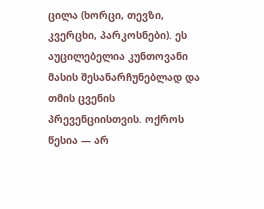ცილა (ხორცი, თევზი, კვერცხი, პარკოსნები). ეს აუცილებელია კუნთოვანი მასის შესანარჩუნებლად და თმის ცვენის პრევენციისთვის. ოქროს წესია — არ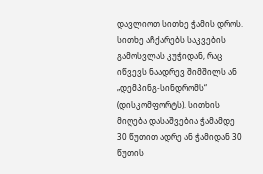დავლიოთ სითხე ჭამის დროს. სითხე აჩქარებს საკვების გამოსვლას კუჭიდან, რაც იწვევს ნაადრევ შიმშილს ან „დემპინგ-სინდრომს“ (დისკომფორტს). სითხის მიღება დასაშვებია ჭამამდე 30 წუთით ადრე ან ჭამიდან 30 წუთის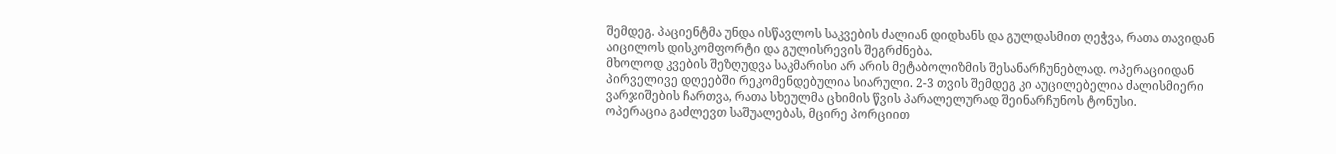შემდეგ. პაციენტმა უნდა ისწავლოს საკვების ძალიან დიდხანს და გულდასმით ღეჭვა, რათა თავიდან აიცილოს დისკომფორტი და გულისრევის შეგრძნება.
მხოლოდ კვების შეზღუდვა საკმარისი არ არის მეტაბოლიზმის შესანარჩუნებლად. ოპერაციიდან პირველივე დღეებში რეკომენდებულია სიარული. 2-3 თვის შემდეგ კი აუცილებელია ძალისმიერი ვარჯიშების ჩართვა, რათა სხეულმა ცხიმის წვის პარალელურად შეინარჩუნოს ტონუსი.
ოპერაცია გაძლევთ საშუალებას, მცირე პორციით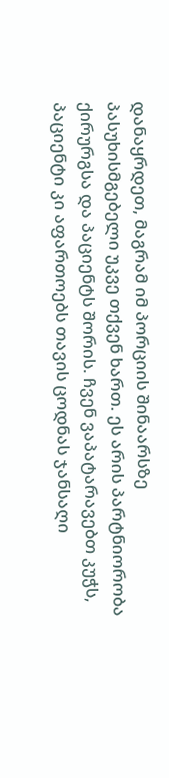დანაყრდეთ, მაგრამ იმ პორციის შინაარსზე პასუხისმგებელი უკვე თქვენ ხართ. ეს არის პარტნიორობა ქირურგსა და პაციენტს შორის. ჩვენ ვაპატარავებთ კუჭს, პაციენტი კი აფართოებს თავის ცოდნას ჯანსაღი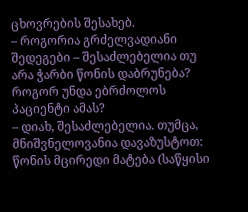ცხოვრების შესახებ.
– როგორია გრძელვადიანი შედეგები – შესაძლებელია თუ არა ჭარბი წონის დაბრუნება? როგორ უნდა ებრძოლოს პაციენტი ამას?
– დიახ, შესაძლებელია. თუმცა, მნიშვნელოვანია დავაზუსტოთ: წონის მცირედი მატება (საწყისი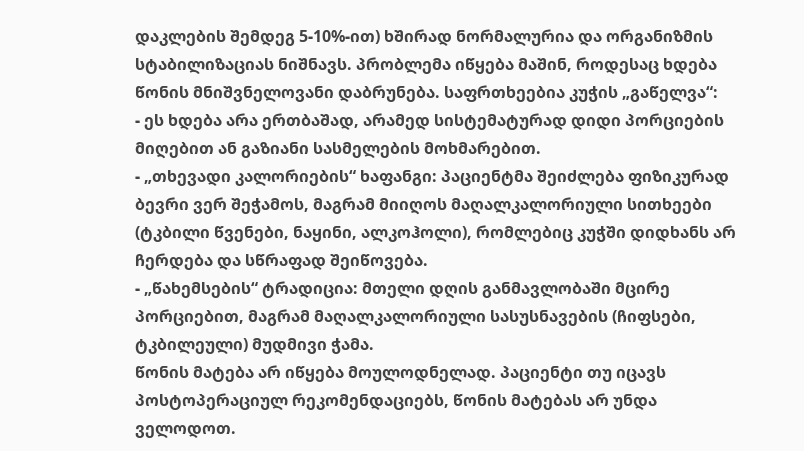დაკლების შემდეგ 5-10%-ით) ხშირად ნორმალურია და ორგანიზმის სტაბილიზაციას ნიშნავს. პრობლემა იწყება მაშინ, როდესაც ხდება წონის მნიშვნელოვანი დაბრუნება. საფრთხეებია კუჭის „გაწელვა“:
- ეს ხდება არა ერთბაშად, არამედ სისტემატურად დიდი პორციების მიღებით ან გაზიანი სასმელების მოხმარებით.
- „თხევადი კალორიების“ ხაფანგი: პაციენტმა შეიძლება ფიზიკურად ბევრი ვერ შეჭამოს, მაგრამ მიიღოს მაღალკალორიული სითხეები (ტკბილი წვენები, ნაყინი, ალკოჰოლი), რომლებიც კუჭში დიდხანს არ ჩერდება და სწრაფად შეიწოვება.
- „წახემსების“ ტრადიცია: მთელი დღის განმავლობაში მცირე პორციებით, მაგრამ მაღალკალორიული სასუსნავების (ჩიფსები, ტკბილეული) მუდმივი ჭამა.
წონის მატება არ იწყება მოულოდნელად. პაციენტი თუ იცავს პოსტოპერაციულ რეკომენდაციებს, წონის მატებას არ უნდა ველოდოთ.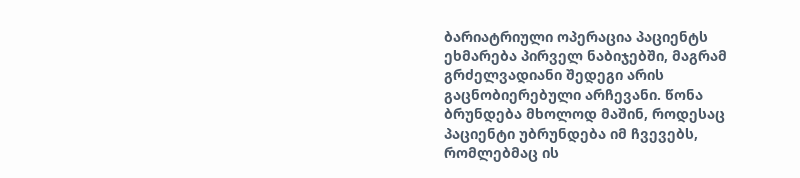ბარიატრიული ოპერაცია პაციენტს ეხმარება პირველ ნაბიჯებში, მაგრამ გრძელვადიანი შედეგი არის გაცნობიერებული არჩევანი. წონა ბრუნდება მხოლოდ მაშინ, როდესაც პაციენტი უბრუნდება იმ ჩვევებს, რომლებმაც ის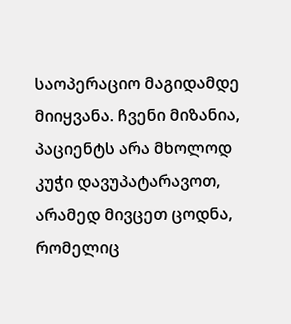საოპერაციო მაგიდამდე მიიყვანა. ჩვენი მიზანია, პაციენტს არა მხოლოდ კუჭი დავუპატარავოთ, არამედ მივცეთ ცოდნა, რომელიც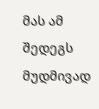მას ამ შედეგს მუდმივად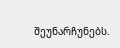შეუნარჩუნებს.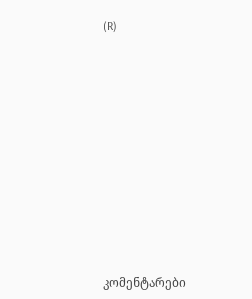(R)














კომენტარები